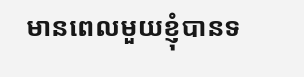មានពេលមួយខ្ញុំបានទ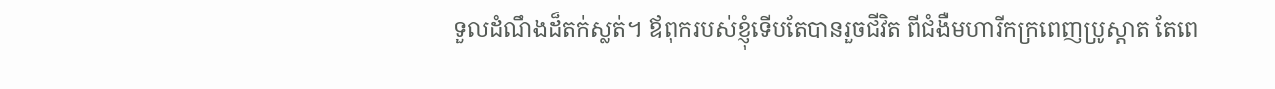ទួលដំណឹងដ៏តក់ស្លត់។ ឪពុករបស់ខ្ញុំទើបតែបានរួចជីវិត ពីជំងឺមហារីកក្រពេញប្រូស្តាត តែពេ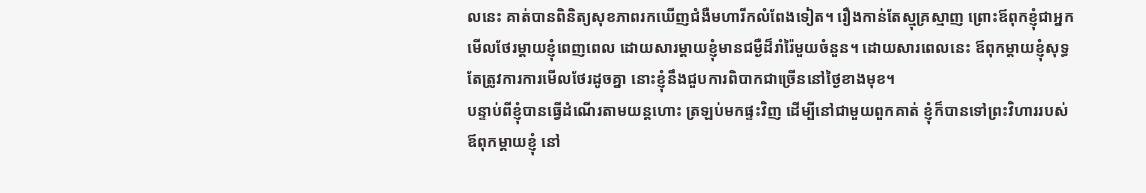លនេះ គាត់បានពិនិត្យសុខភាពរកឃើញជំងឺមហារីកលំពែងទៀត។ រឿងកាន់តែស្មុគ្រស្មាញ ព្រោះឪពុកខ្ញុំជាអ្នកមើលថែរម្តាយខ្ញុំពេញពេល ដោយសារម្តាយខ្ញុំមានជម្ងឺដ៏រាំរ៉ៃមួយចំនួន។ ដោយសារពេលនេះ ឪពុកម្តាយខ្ញុំសុទ្ធតែត្រូវការការមើលថែរដូចគ្នា នោះខ្ញុំនឹងជួបការពិបាកជាច្រើននៅថ្ងៃខាងមុខ។
បន្ទាប់ពីខ្ញុំបានធ្វើដំណើរតាមយន្តហោះ ត្រឡប់មកផ្ទះវិញ ដើម្បីនៅជាមួយពួកគាត់ ខ្ញុំក៏បានទៅព្រះវិហាររបស់ឪពុកម្តាយខ្ញុំ នៅ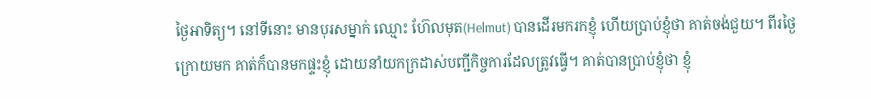ថ្ងៃអាទិត្យ។ នៅទីនោះ មានបុរសម្នាក់ ឈ្មោះ ហ៊ែលមុត(Helmut) បានដើរមករកខ្ញុំ ហើយប្រាប់ខ្ញុំថា គាត់ចង់ជួយ។ ពីរថ្ងៃក្រោយមក គាត់ក៏បានមកផ្ទះខ្ញុំ ដោយនាំយកក្រដាស់បញ្ជីកិច្ចការដែលត្រូវធ្វើ។ គាត់បានប្រាប់ខ្ញុំថា ខ្ញុំ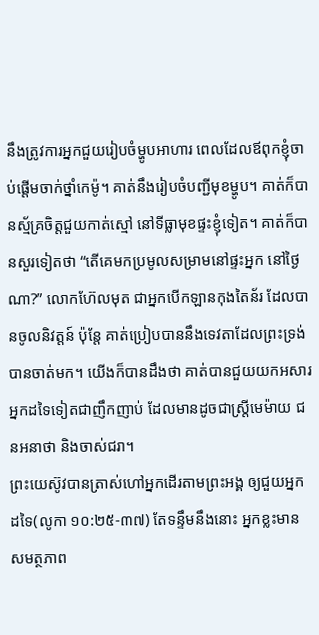នឹងត្រូវការអ្នកជួយរៀបចំម្ហូបអាហារ ពេលដែលឪពុកខ្ញុំចាប់ផ្តើមចាក់ថ្នាំកេម៉ូ។ គាត់នឹងរៀបចំបញ្ជីមុខម្ហូប។ គាត់ក៏បានស្ម័គ្រចិត្តជួយកាត់ស្មៅ នៅទីធ្លាមុខផ្ទះខ្ញុំទៀត។ គាត់ក៏បានសួរទៀតថា “តើគេមកប្រមូលសម្រាមនៅផ្ទះអ្នក នៅថ្ងៃណា?” លោកហ៊ែលមុត ជាអ្នកបើកឡានកុងតៃន័រ ដែលបានចូលនិវត្តន៍ ប៉ុន្តែ គាត់ប្រៀបបាននឹងទេវតាដែលព្រះទ្រង់បានចាត់មក។ យើងក៏បានដឹងថា គាត់បានជួយយកអសារអ្នកដទៃទៀតជាញឹកញាប់ ដែលមានដូចជាស្រ្តីមេម៉ាយ ជនអនាថា និងចាស់ជរា។
ព្រះយេស៊ូវបានត្រាស់ហៅអ្នកដើរតាមព្រះអង្គ ឲ្យជួយអ្នកដទៃ(លូកា ១០:២៥-៣៧) តែទន្ទឹមនឹងនោះ អ្នកខ្លះមានសមត្ថភាព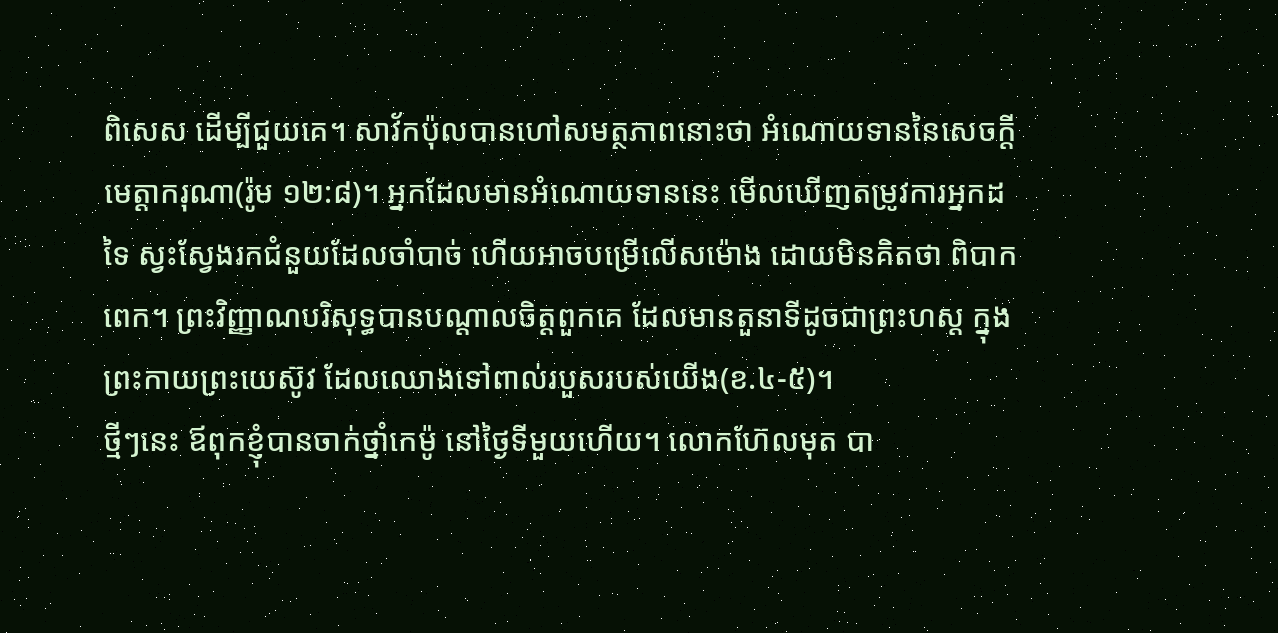ពិសេស ដើម្បីជួយគេ។ សាវ័កប៉ុលបានហៅសមត្ថភាពនោះថា អំណោយទាននៃសេចក្តីមេត្តាករុណា(រ៉ូម ១២:៨)។ អ្នកដែលមានអំណោយទាននេះ មើលឃើញតម្រូវការអ្នកដទៃ ស្វះស្វែងរកជំនួយដែលចាំបាច់ ហើយអាចបម្រើលើសម៉ោង ដោយមិនគិតថា ពិបាកពេក។ ព្រះវិញ្ញាណបរិសុទ្ធបានបណ្តាលចិត្តពួកគេ ដែលមានតួនាទីដូចជាព្រះហស្ត ក្នុងព្រះកាយព្រះយេស៊ូវ ដែលឈោងទៅពាល់របួសរបស់យើង(ខ.៤-៥)។
ថ្មីៗនេះ ឪពុកខ្ញុំបានចាក់ថ្នាំកេម៉ូ នៅថ្ងៃទីមួយហើយ។ លោកហ៊ែលមុត បា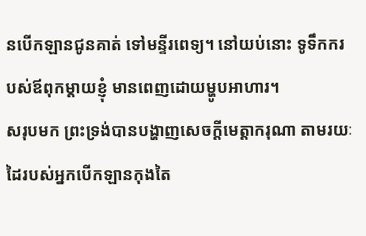នបើកឡានជូនគាត់ ទៅមន្ទីរពេទ្យ។ នៅយប់នោះ ទូទឹកករបស់ឪពុកម្តាយខ្ញុំ មានពេញដោយម្ហូបអាហារ។
សរុបមក ព្រះទ្រង់បានបង្ហាញសេចក្តីមេត្តាករុណា តាមរយៈដៃរបស់អ្នកបើកឡានកុងតៃ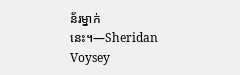ន័រម្នាក់នេះ។—Sheridan Voysey